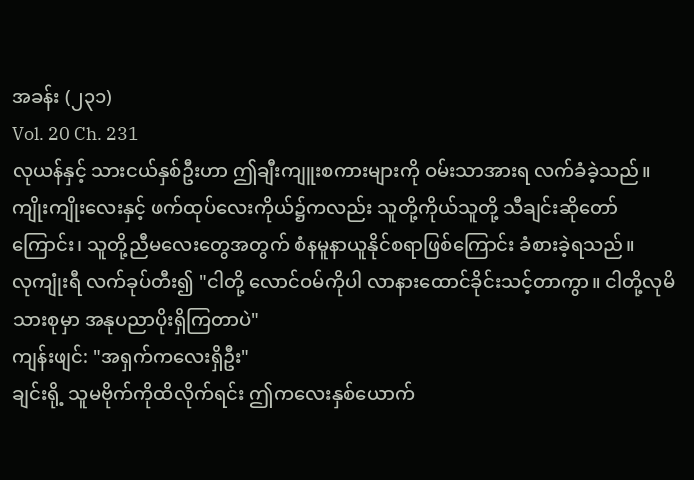အခန်း (၂၃၁)
Vol. 20 Ch. 231
လုယန်နှင့် သားငယ်နှစ်ဦးဟာ ဤချီးကျူးစကားများကို ဝမ်းသာအားရ လက်ခံခဲ့သည်။ ကျိုးကျိုးလေးနှင့် ဖက်ထုပ်လေးကိုယ်၌ကလည်း သူတို့ကိုယ်သူတို့ သီချင်းဆိုတော်ကြောင်း၊ သူတို့ညီမလေးတွေအတွက် စံနမူနာယူနိုင်စရာဖြစ်ကြောင်း ခံစားခဲ့ရသည်။
လုကျုံးရီ လက်ခုပ်တီး၍ "ငါတို့ လောင်ဝမ်ကိုပါ လာနားထောင်ခိုင်းသင့်တာကွာ။ ငါတို့လုမိသားစုမှာ အနုပညာပိုးရှိကြတာပဲ"
ကျန်းဖျင်: "အရှက်ကလေးရှိဦး"
ချင်းရို့ သူမဗိုက်ကိုထိလိုက်ရင်း ဤကလေးနှစ်ယောက်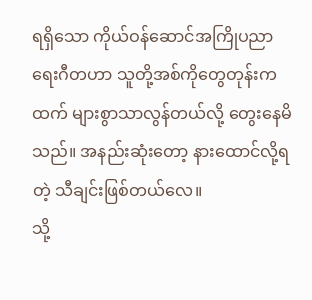ရရှိသော ကိုယ်ဝန်ဆောင်အကြိုပညာရေးဂီတဟာ သူတို့အစ်ကိုတွေတုန်းကထက် များစွာသာလွန်တယ်လို့ တွေးနေမိသည်။ အနည်းဆုံးတော့ နားထောင်လို့ရတဲ့ သီချင်းဖြစ်တယ်လေ။
သို့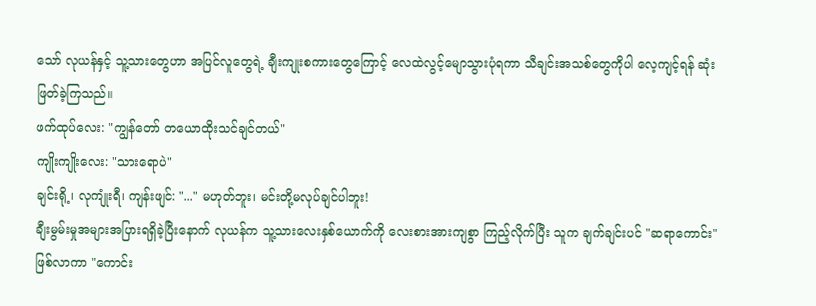သော် လုယန်နှင့် သူ့သားတွေဟာ အပြင်လူတွေရဲ့ ချီးကျုးစကားတွေကြောင့် လေထဲလွင့်မျောသွားပုံရကာ သီချင်းအသစ်တွေကိုပါ လေ့ကျင့်ရန် ဆုံးဖြတ်ခဲ့ကြသည်။
ဖက်ထုပ်လေး: "ကျွန်တော် တယောထိုးသင်ချင်တယ်"
ကျိုးကျိုးလေး: "သားရောပဲ"
ချင်းရို့၊ လုကျုံးရီ၊ ကျန်းဖျင်: "..." မဟုတ်ဘူး၊ မင်းတို့မလုပ်ချင်ပါဘူး!
ချီးမွမ်းမှုအများအပြားရရှိခဲ့ပြီးနောက် လုယန်က သူ့သားလေးနှစ်ယောက်ကို လေးစားအားကျစွာ ကြည့်လိုက်ပြီး သူက ချက်ချင်းပင် "ဆရာကောင်း"ဖြစ်လာကာ "ကောင်း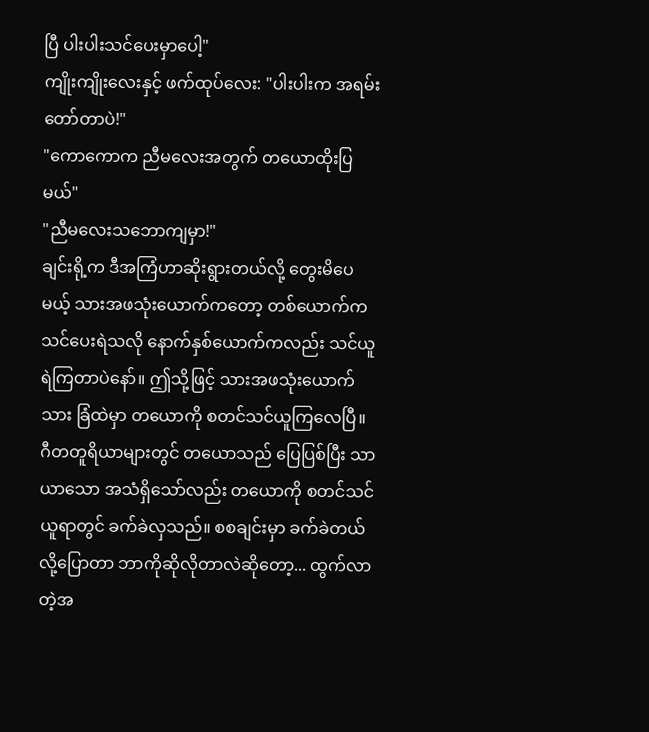ပြီ ပါးပါးသင်ပေးမှာပေါ့"
ကျိုးကျိုးလေးနှင့် ဖက်ထုပ်လေး: "ပါးပါးက အရမ်းတော်တာပဲ!"
"ကောကောက ညီမလေးအတွက် တယောထိုးပြမယ်"
"ညီမလေးသဘောကျမှာ!"
ချင်းရို့က ဒီအကြံဟာဆိုးရွားတယ်လို့ တွေးမိပေမယ့် သားအဖသုံးယောက်ကတော့ တစ်ယောက်က သင်ပေးရဲသလို နောက်နှစ်ယောက်ကလည်း သင်ယူရဲကြတာပဲနော်။ ဤသို့ဖြင့် သားအဖသုံးယောက်သား ခြံထဲမှာ တယောကို စတင်သင်ယူကြလေပြီ။
ဂီတတူရိယာများတွင် တယောသည် ပြေပြစ်ပြီး သာယာသော အသံရှိသော်လည်း တယောကို စတင်သင်ယူရာတွင် ခက်ခဲလှသည်။ စစချင်းမှာ ခက်ခဲတယ်လို့ပြောတာ ဘာကိုဆိုလိုတာလဲဆိုတော့... ထွက်လာတဲ့အ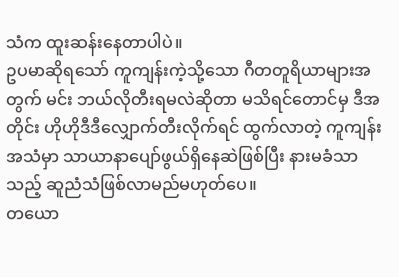သံက ထူးဆန်းနေတာပါပဲ။
ဥပမာဆိုရသော် ကူကျန်းကဲ့သို့သော ဂီတတူရိယာများအတွက် မင်း ဘယ်လိုတီးရမလဲဆိုတာ မသိရင်တောင်မှ ဒီအတိုင်း ဟိုဟိုဒီဒီလျှောက်တီးလိုက်ရင် ထွက်လာတဲ့ ကူကျန်းအသံမှာ သာယာနာပျော်ဖွယ်ရှိနေဆဲဖြစ်ပြီး နားမခံသာသည့် ဆူညံသံဖြစ်လာမည်မဟုတ်ပေ။
တယော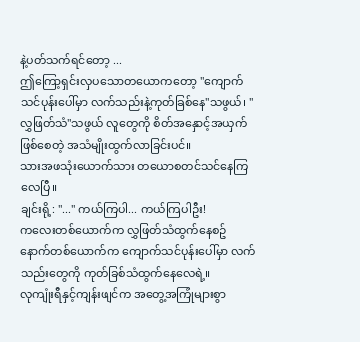နဲ့ပတ်သက်ရင်တော့ ...
ဤကြော့ရှင်းလှပသောတယောကတော့ "ကျောက်သင်ပုန်းပေါ်မှာ လက်သည်းနဲ့ကုတ်ခြစ်နေ"သဖွယ်၊ "လွှဖြတ်သံ"သဖွယ် လူတွေကို စိတ်အနှောင့်အယှက်ဖြစ်စေတဲ့ အသံမျိုးထွက်လာခြင်းပင်။
သားအဖသုံးယောက်သား တယောစတင်သင်နေကြလေပြီ။
ချင်းရို့: "..." ကယ်ကြပါ... ကယ်ကြပါဦး!
ကလေးတစ်ယောက်က လွှဖြတ်သံထွက်နေစဥ် နောက်တစ်ယောက်က ကျောက်သင်ပုန်းပေါ်မှာ လက်သည်းတွေကို ကုတ်ခြစ်သံထွက်နေလေရဲ့။
လုကျုံးရီနှင့်ကျန်းဖျင်က အတွေ့အကြုံများစွာ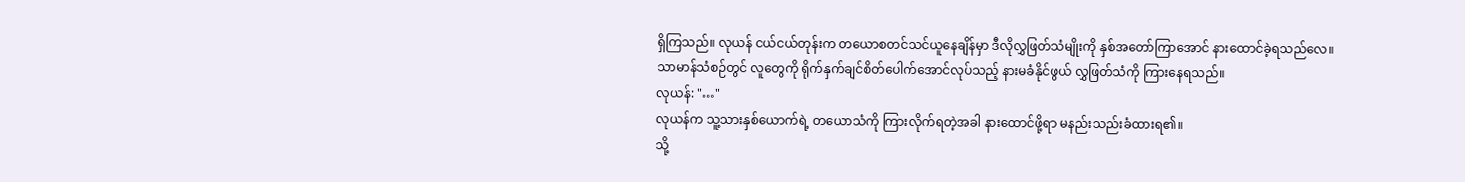ရှိကြသည်။ လုယန် ငယ်ငယ်တုန်းက တယောစတင်သင်ယူနေချိန်မှာ ဒီလိုလွှဖြတ်သံမျိုးကို နှစ်အတော်ကြာအောင် နားထောင်ခဲ့ရသည်လေ။
သာမာန်သံစဉ်တွင် လူတွေကို ရိုက်နှက်ချင်စိတ်ပေါက်အောင်လုပ်သည့် နားမခံနိုင်ဖွယ် လွှဖြတ်သံကို ကြားနေရသည်။
လုယန်: "…"
လုယန်က သူ့သားနှစ်ယောက်ရဲ့ တယောသံကို ကြားလိုက်ရတဲ့အခါ နားထောင်ဖို့ရာ မနည်းသည်းခံထားရ၏။
သို့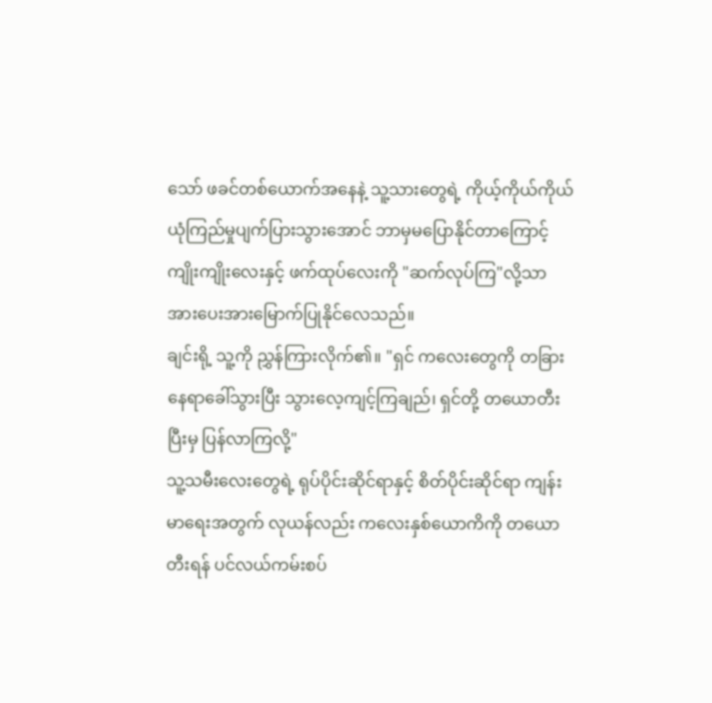သော် ဖခင်တစ်ယောက်အနေနဲ့ သူ့သားတွေရဲ့ ကိုယ့်ကိုယ်ကိုယ်ယုံကြည်မှုပျက်ပြားသွားအောင် ဘာမှမပြောနိုင်တာကြောင့် ကျိုးကျိုးလေးနှင့် ဖက်ထုပ်လေးကို "ဆက်လုပ်ကြ"လို့သာ အားပေးအားမြောက်ပြုနိုင်လေသည်။
ချင်းရို့ သူ့ကို ညွှန်ကြားလိုက်၏။ "ရှင် ကလေးတွေကို တခြားနေရာခေါ်သွားပြီး သွားလေ့ကျင့်ကြချည်၊ ရှင်တို့ တယောတီးပြီးမှ ပြန်လာကြလို့"
သူ့သမီးလေးတွေရဲ့ ရုပ်ပိုင်းဆိုင်ရာနှင့် စိတ်ပိုင်းဆိုင်ရာ ကျန်းမာရေးအတွက် လုယန်လည်း ကလေးနှစ်ယောကိကို တယောတီးရန် ပင်လယ်ကမ်းစပ်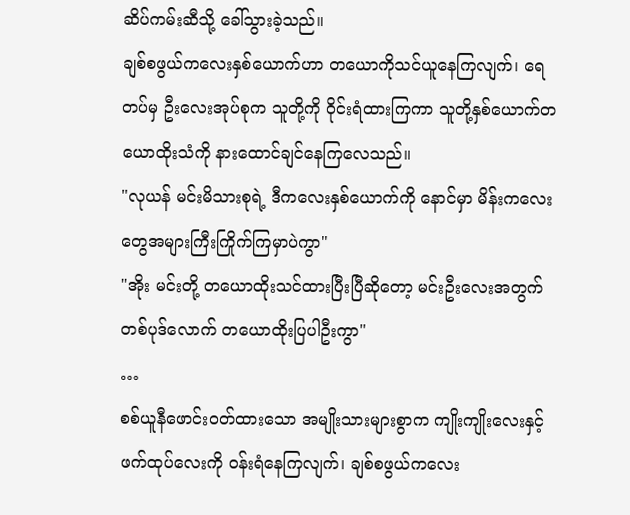ဆိပ်ကမ်းဆီသို့ ခေါ်သွားခဲ့သည်။
ချစ်စဖွယ်ကလေးနှစ်ယောက်ဟာ တယောကိုသင်ယူနေကြလျက်၊ ရေတပ်မှ ဦးလေးအုပ်စုက သူတို့ကို ဝိုင်းရံထားကြကာ သူတို့နှစ်ယောက်တယောထိုးသံကို နားထောင်ချင်နေကြလေသည်။
"လုယန် မင်းမိသားစုရဲ့ ဒီကလေးနှစ်ယောက်ကို နောင်မှာ မိန်းကလေးတွေအများကြီးကြိုက်ကြမှာပဲကွာ"
"အိုး မင်းတို့ တယောထိုးသင်ထားပြီးပြီဆိုတော့ မင်းဦးလေးအတွက် တစ်ပုဒ်လောက် တယောထိုးပြပါဦးကွာ"
…
စစ်ယူနီဖောင်းဝတ်ထားသော အမျိုးသားများစွာက ကျိုးကျိုးလေးနှင့် ဖက်ထုပ်လေးကို ဝန်းရံနေကြလျက်၊ ချစ်စဖွယ်ကလေး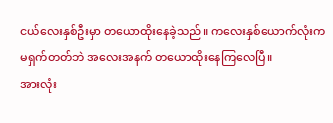ငယ်လေးနှစ်ဦးမှာ တယောထိုးနေခဲ့သည်။ ကလေးနှစ်ယောက်လုံးက မရှက်တတ်ဘဲ အလေးအနက် တယောထိုးနေကြလေပြီ။
အားလုံး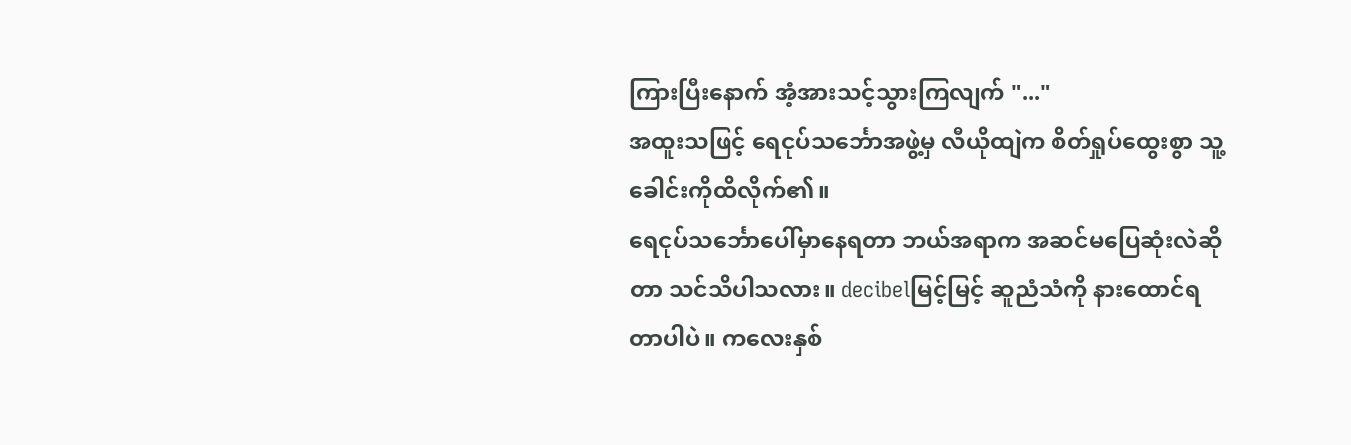ကြားပြီးနောက် အံ့အားသင့်သွားကြလျက် "..."
အထူးသဖြင့် ရေငုပ်သင်္ဘောအဖွဲ့မှ လီယိုထျဲက စိတ်ရှုပ်ထွေးစွာ သူ့ခေါင်းကိုထိလိုက်၏။
ရေငုပ်သင်္ဘောပေါ်မှာနေရတာ ဘယ်အရာက အဆင်မပြေဆုံးလဲဆိုတာ သင်သိပါသလား။ decibelမြင့်မြင့် ဆူညံသံကို နားထောင်ရတာပါပဲ။ ကလေးနှစ်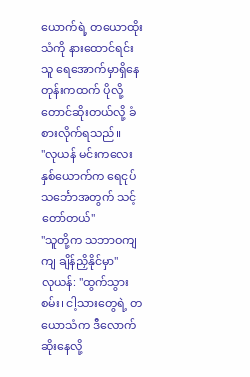ယောက်ရဲ့ တယောထိုးသံကို နားထောင်ရင်း သူ ရေအောက်မှာရှိနေတုန်းကထက် ပိုလို့တောင်ဆိုးတယ်လို့ ခံစားလိုက်ရသည်။
"လုယန် မင်းကလေးနှစ်ယောက်က ရေငုပ်သင်္ဘောအတွက် သင့်တော်တယ်"
"သူတို့က သဘာဝကျကျ ချိန်ညှိနိုင်မှာ"
လုယန်: "ထွက်သွားစမ်း၊ ငါ့သားတွေရဲ့ တယောသံက ဒီလောက်ဆိုးနေလို့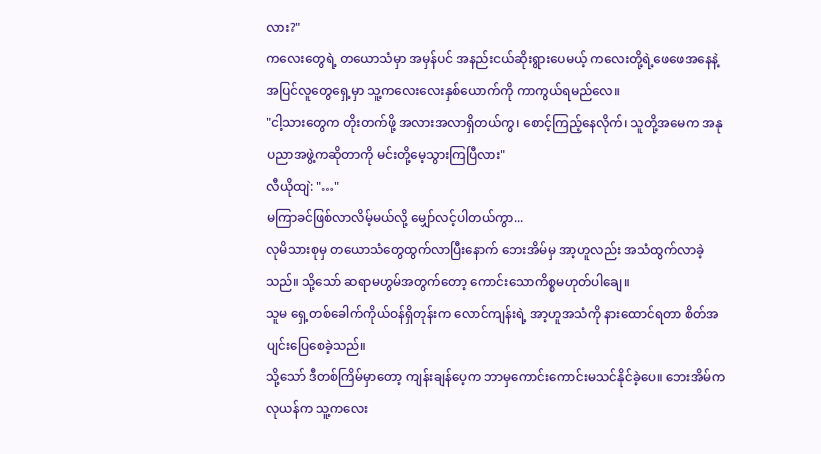လား?"
ကလေးတွေရဲ့ တယောသံမှာ အမှန်ပင် အနည်းငယ်ဆိုးရွားပေမယ့် ကလေးတို့ရဲ့ဖေဖေအနေနဲ့ အပြင်လူတွေရှေ့မှာ သူ့ကလေးလေးနှစ်ယောက်ကို ကာကွယ်ရမည်လေ။
"ငါ့သားတွေက တိုးတက်ဖို့ အလားအလာရှိတယ်ကွ၊ စောင့်ကြည့်နေလိုက်၊ သူတို့အမေက အနုပညာအဖွဲ့ကဆိုတာကို မင်းတို့မေ့သွားကြပြီလား"
လီယိုထျဲ: "…"
မကြာခင်ဖြစ်လာလိမ့်မယ်လို့ မျှော်လင့်ပါတယ်ကွာ...
လုမိသားစုမှ တယောသံတွေထွက်လာပြီးနောက် ဘေးအိမ်မှ အာ့ဟူလည်း အသံထွက်လာခဲ့သည်။ သို့သော် ဆရာမဟွမ်အတွက်တော့ ကောင်းသောကိစ္စမဟုတ်ပါချေ။
သူမ ရှေ့တစ်ခေါက်ကိုယ်ဝန်ရှိတုန်းက လောင်ကျန်းရဲ့ အာ့ဟူအသံကို နားထောင်ရတာ စိတ်အပျင်းပြေစေခဲ့သည်။
သို့သော် ဒီတစ်ကြိမ်မှာတော့ ကျန်းချန်ပေ့က ဘာမှကောင်းကောင်းမသင်နိုင်ခဲ့ပေ။ ဘေးအိမ်က လုယန်က သူ့ကလေး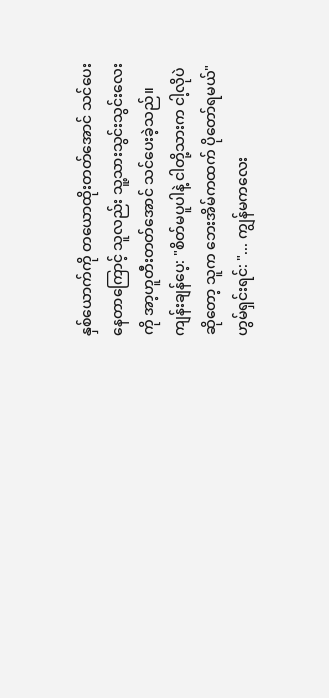နှစ်ယောက်ကို တယောထိုးတတ်အောင် သင်ပေးနေတာကြောင့် သူလည်း သူ့သားသွင်းသွင်းလေးကို အာ့ဟူတီးတတ်အောင် သင်ပေးခဲ့သည်။
ကျန်းချန်ပေ့: "စိတ်မပူပါနဲ့ ငါတို့သားက ငါ့လိုပဲဆိုတော့ သူက ဘေးအိမ်ကထက် ပိုတော်ရမယ်"
ဟွမ်ရှင်းရင်: "... ကျွန်မကလေး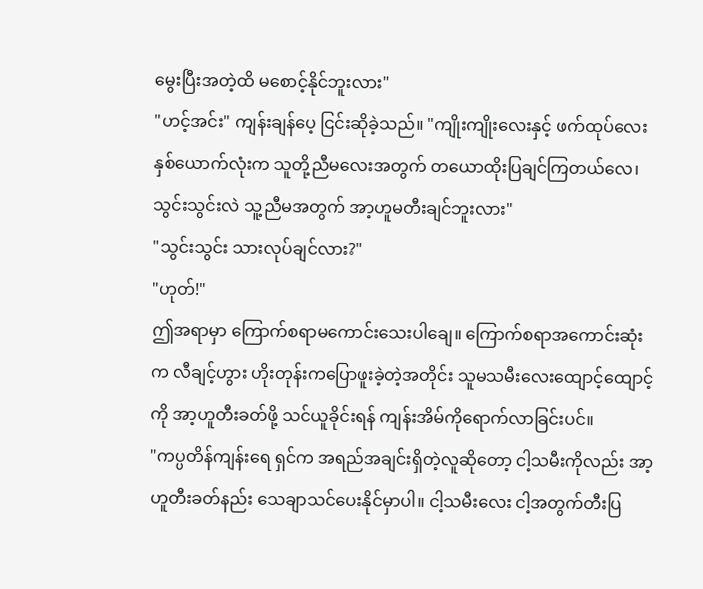မွေးပြီးအတဲ့ထိ မစောင့်နိုင်ဘူးလား"
"ဟင့်အင်း" ကျန်းချန်ပေ့ ငြင်းဆိုခဲ့သည်။ "ကျိုးကျိုးလေးနှင့် ဖက်ထုပ်လေးနှစ်ယောက်လုံးက သူတို့ညီမလေးအတွက် တယောထိုးပြချင်ကြတယ်လေ၊ သွင်းသွင်းလဲ သူ့ညီမအတွက် အာ့ဟူမတီးချင်ဘူးလား"
"သွင်းသွင်း သားလုပ်ချင်လား?"
"ဟုတ်!"
ဤအရာမှာ ကြောက်စရာမကောင်းသေးပါချေ။ ကြောက်စရာအကောင်းဆုံးက လီချင့်ဟွား ဟိုးတုန်းကပြောဖူးခဲ့တဲ့အတိုင်း သူမသမီးလေးထျောင့်ထျောင့်ကို အာ့ဟူတီးခတ်ဖို့ သင်ယူခိုင်းရန် ကျန်းအိမ်ကိုရောက်လာခြင်းပင်။
"ကပ္ပတိန်ကျန်းရေ ရှင်က အရည်အချင်းရှိတဲ့လူဆိုတော့ ငါ့သမီးကိုလည်း အာ့ဟူတီးခတ်နည်း သေချာသင်ပေးနိုင်မှာပါ။ ငါ့သမီးလေး ငါ့အတွက်တီးပြ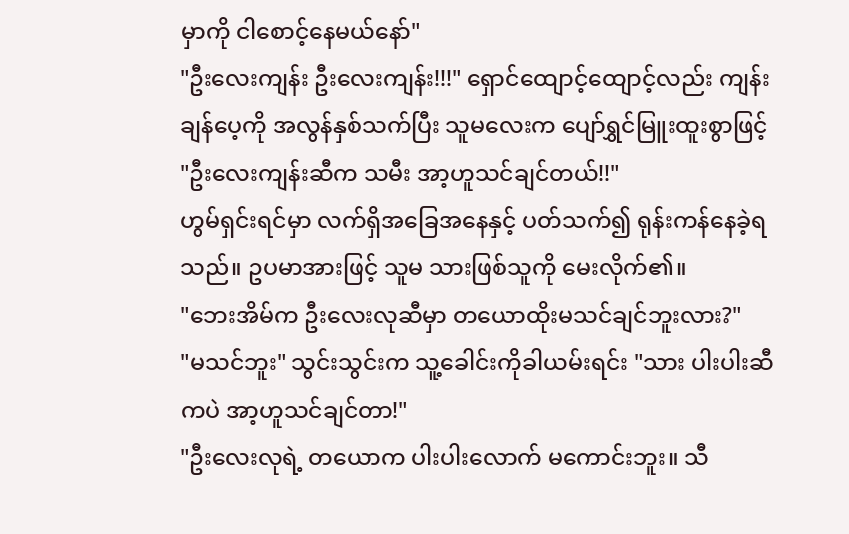မှာကို ငါစောင့်နေမယ်နော်"
"ဦးလေးကျန်း ဦးလေးကျန်း!!!" ရှောင်ထျောင့်ထျောင့်လည်း ကျန်းချန်ပေ့ကို အလွန်နှစ်သက်ပြီး သူမလေးက ပျော်ရွှင်မြူးထူးစွာဖြင့် "ဦးလေးကျန်းဆီက သမီး အာ့ဟူသင်ချင်တယ်!!"
ဟွမ်ရှင်းရင်မှာ လက်ရှိအခြေအနေနှင့် ပတ်သက်၍ ရုန်းကန်နေခဲ့ရသည်။ ဥပမာအားဖြင့် သူမ သားဖြစ်သူကို မေးလိုက်၏။
"ဘေးအိမ်က ဦးလေးလုဆီမှာ တယောထိုးမသင်ချင်ဘူးလား?"
"မသင်ဘူး" သွင်းသွင်းက သူ့ခေါင်းကိုခါယမ်းရင်း "သား ပါးပါးဆီကပဲ အာ့ဟူသင်ချင်တာ!"
"ဦးလေးလုရဲ့ တယောက ပါးပါးလောက် မကောင်းဘူး။ သီ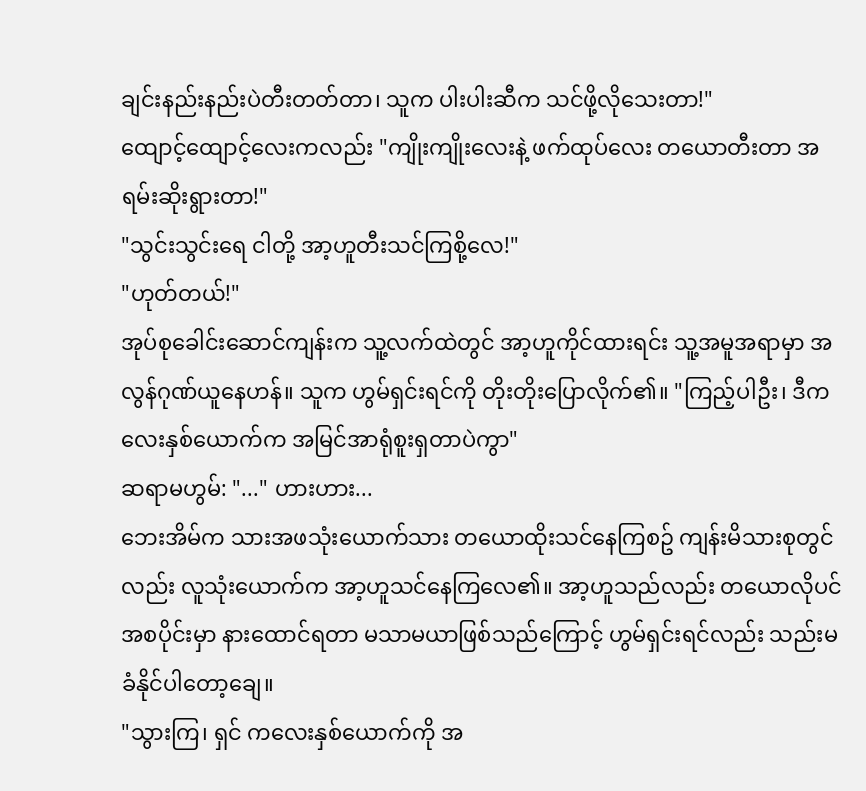ချင်းနည်းနည်းပဲတီးတတ်တာ၊ သူက ပါးပါးဆီက သင်ဖို့လိုသေးတာ!"
ထျောင့်ထျောင့်လေးကလည်း "ကျိုးကျိုးလေးနဲ့ ဖက်ထုပ်လေး တယောတီးတာ အရမ်းဆိုးရွားတာ!"
"သွင်းသွင်းရေ ငါတို့ အာ့ဟူတီးသင်ကြစို့လေ!"
"ဟုတ်တယ်!"
အုပ်စုခေါင်းဆောင်ကျန်းက သူ့လက်ထဲတွင် အာ့ဟူကိုင်ထားရင်း သူ့အမူအရာမှာ အလွန်ဂုဏ်ယူနေဟန်။ သူက ဟွမ်ရှင်းရင်ကို တိုးတိုးပြောလိုက်၏။ "ကြည့်ပါဦး၊ ဒီကလေးနှစ်ယောက်က အမြင်အာရုံစူးရှတာပဲကွာ"
ဆရာမဟွမ်: "..." ဟားဟား...
ဘေးအိမ်က သားအဖသုံးယောက်သား တယောထိုးသင်နေကြစဥ် ကျန်းမိသားစုတွင်လည်း လူသုံးယောက်က အာ့ဟူသင်နေကြလေ၏။ အာ့ဟူသည်လည်း တယောလိုပင် အစပိုင်းမှာ နားထောင်ရတာ မသာမယာဖြစ်သည်ကြောင့် ဟွမ်ရှင်းရင်လည်း သည်းမခံနိုင်ပါတော့ချေ။
"သွားကြ၊ ရှင် ကလေးနှစ်ယောက်ကို အ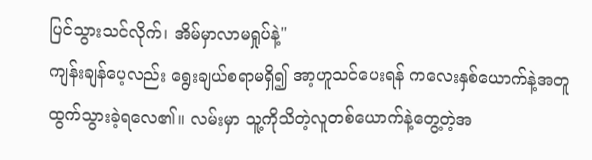ပြင်သွားသင်လိုက်၊ အိမ်မှာလာမရှုပ်နဲ့"
ကျန်းချန်ပေ့လည်း ရွေးချယ်စရာမရှိ၍ အာ့ဟူသင်ပေးရန် ကလေးနှစ်ယောက်နဲ့အတူ ထွက်သွားခဲ့ရလေ၏။ လမ်းမှာ သူ့ကိုသိတဲ့လူတစ်ယောက်နဲ့တွေ့တဲ့အ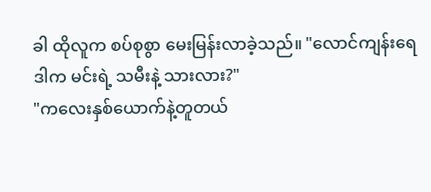ခါ ထိုလူက စပ်စုစွာ မေးမြန်းလာခဲ့သည်။ "လောင်ကျန်းရေ ဒါက မင်းရဲ့ သမီးနဲ့ သားလား?"
"ကလေးနှစ်ယောက်နဲ့တူတယ်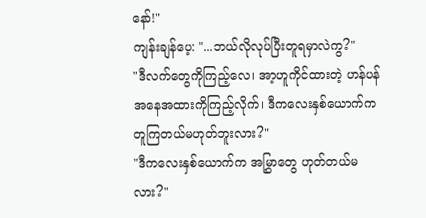နော်!"
ကျန်းချန်ပေ့: "...ဘယ်လိုလုပ်ပြီးတူရမှာလဲကွ?"
"ဒီလက်တွေကိုကြည့်လေ၊ အာ့ဟူကိုင်ထားတဲ့ ဟန်ပန်အနေအထားကိုကြည့်လိုက်၊ ဒီကလေးနှစ်ယောက်က တူကြတယ်မဟုတ်ဘူးလား?"
"ဒီကလေးနှစ်ယောက်က အမြွှာတွေ ဟုတ်တယ်မလား?"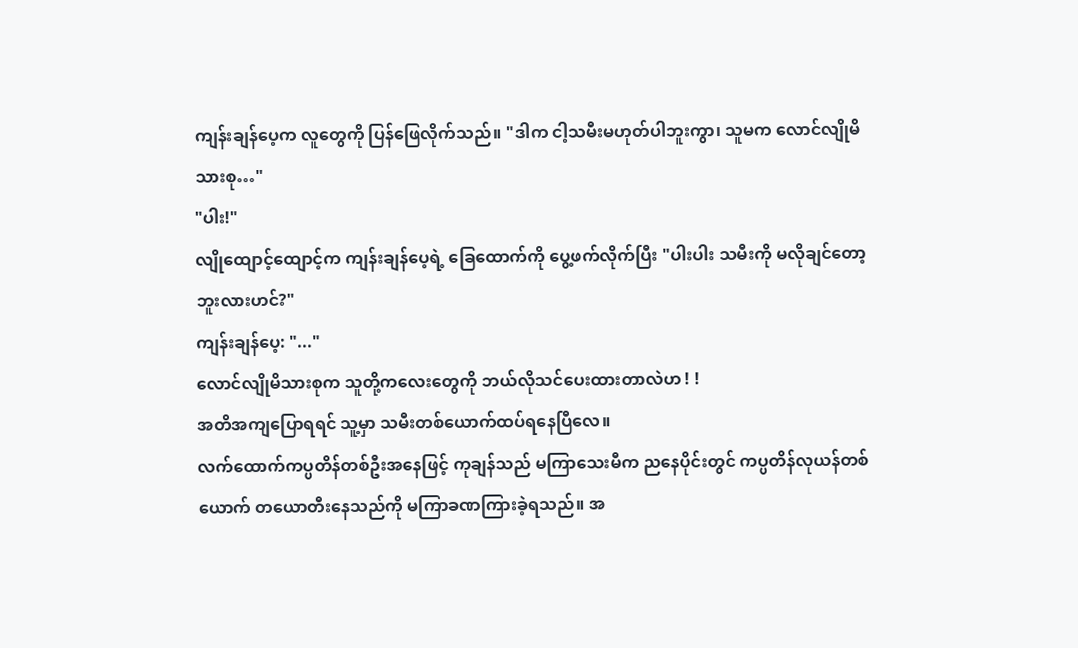ကျန်းချန်ပေ့က လူတွေကို ပြန်ဖြေလိုက်သည်။ "ဒါက ငါ့သမီးမဟုတ်ပါဘူးကွာ၊ သူမက လောင်လျိုမိသားစု…"
"ပါး!"
လျိုထျောင့်ထျောင့်က ကျန်းချန်ပေ့ရဲ့ ခြေထောက်ကို ပွေ့ဖက်လိုက်ပြီး "ပါးပါး သမီးကို မလိုချင်တော့ဘူးလားဟင်?"
ကျန်းချန်ပေ့: "..."
လောင်လျိုမိသားစုက သူတို့ကလေးတွေကို ဘယ်လိုသင်ပေးထားတာလဲဟ ! !
အတိအကျပြောရရင် သူ့မှာ သမီးတစ်ယောက်ထပ်ရနေပြီလေ။
လက်ထောက်ကပ္ပတိန်တစ်ဦးအနေဖြင့် ကုချန်သည် မကြာသေးမီက ညနေပိုင်းတွင် ကပ္ပတိန်လုယန်တစ်ယောက် တယောတီးနေသည်ကို မကြာခဏကြားခဲ့ရသည်။ အ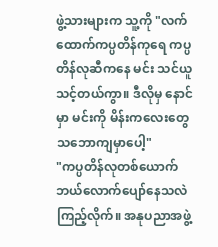ဖွဲ့သားများက သူ့ကို "လက်ထောက်ကပ္ပတိန်ကုရေ ကပ္ပတိန်လုဆီကနေ မင်း သင်ယူသင့်တယ်ကွာ။ ဒီလိုမှ နောင်မှာ မင်းကို မိန်းကလေးတွေ သဘောကျမှာပေါ့"
"ကပ္ပတိန်လုတစ်ယောက် ဘယ်လောက်ပျော်နေသလဲ ကြည့်လိုက်။ အနုပညာအဖွဲ့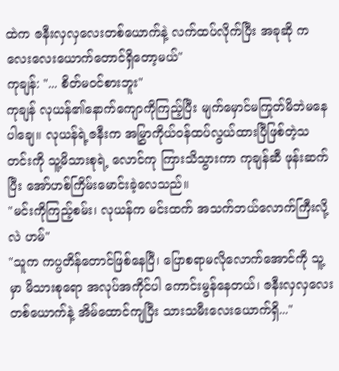ထဲက ဇနီးလှလှလေးတစ်ယောက်နဲ့ လက်ထပ်လိုက်ပြီး အခုဆို ကလေးလေးယောက်တောင်ရှိတော့မယ်"
ကုချန်: "... စိတ်မဝင်စားဘူး"
ကုချန် လုယန်၏နောက်ကျောကိုကြည့်ပြီး မျက်မှောင်မကြုတ်မိဘဲမနေပါချေ။ လုယန်ရဲ့ဇနီးက အမြွှာကိုယ်ဝန်ထပ်လွယ်ထားပြီဖြစ်တဲ့သတင်းကို သူ့မိသားစုရဲ့ လောင်ကု ကြားသိသွားကာ ကုချန်ဆီ ဖုန်းဆက်ပြီး အော်ဟစ်ကြိမ်းမောင်းခဲ့လေသည်။
"မင်းကိုကြည့်စမ်း၊ လုယန်က မင်းထက် အသက်ဘယ်လောက်ကြီးလို့လဲ ဟမ်"
"သူက ကပ္ပတိန်တောင်ဖြစ်နေပြီ၊ ပြောစရာမလိုလောက်အောင်ကို သူ့မှာ မိသားစုရော အလုပ်အကိုင်ပါ ကောင်းမွန်နေတယ်၊ ဇနီးလှလှလေးတစ်ယောက်နဲ့ အိမ်ထောင်ကျပြီး သားသမီးလေးယောက်ရှိ..."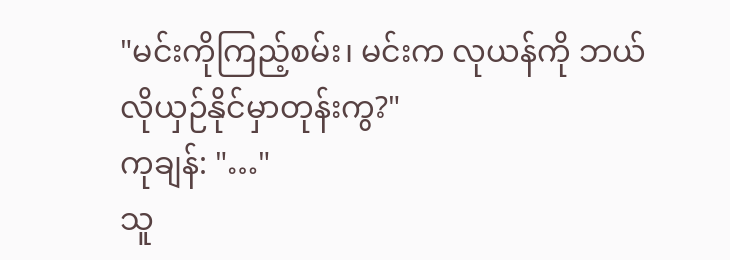"မင်းကိုကြည့်စမ်း၊ မင်းက လုယန်ကို ဘယ်လိုယှဉ်နိုင်မှာတုန်းကွ?"
ကုချန်: "…"
သူ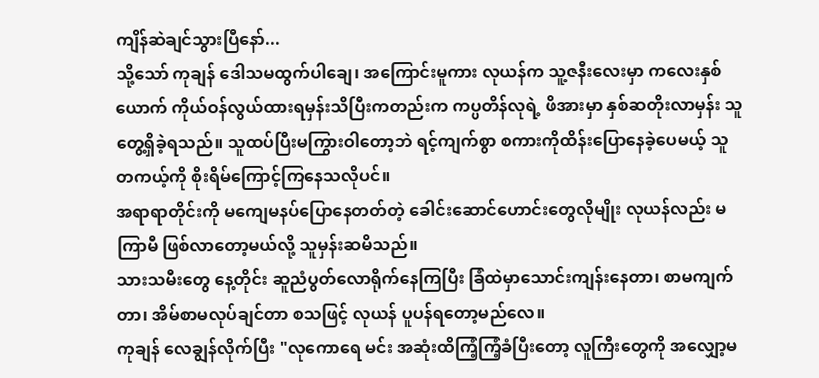ကျိန်ဆဲချင်သွားပြီနော်...
သို့သော် ကုချန် ဒေါသမထွက်ပါချေ၊ အကြောင်းမူကား လုယန်က သူ့ဇနီးလေးမှာ ကလေးနှစ်ယောက် ကိုယ်ဝန်လွယ်ထားရမှန်းသိပြီးကတည်းက ကပ္ပတိန်လုရဲ့ ဖိအားမှာ နှစ်ဆတိုးလာမှန်း သူတွေ့ရှိခဲ့ရသည်။ သူထပ်ပြီးမကြွားဝါတော့ဘဲ ရင့်ကျက်စွာ စကားကိုထိန်းပြောနေခဲ့ပေမယ့် သူ တကယ့်ကို စိုးရိမ်ကြောင့်ကြနေသလိုပင်။
အရာရာတိုင်းကို မကျေမနပ်ပြောနေတတ်တဲ့ ခေါင်းဆောင်ဟောင်းတွေလိုမျိုး လုယန်လည်း မကြာမီ ဖြစ်လာတော့မယ်လို့ သူမှန်းဆမိသည်။
သားသမီးတွေ နေ့တိုင်း ဆူညံပွတ်လောရိုက်နေကြပြီး ခြံထဲမှာသောင်းကျန်းနေတာ၊ စာမကျက်တာ၊ အိမ်စာမလုပ်ချင်တာ စသဖြင့် လုယန် ပူပန်ရတော့မည်လေ။
ကုချန် လေချွန်လိုက်ပြီး "လုကောရေ မင်း အဆုံးထိကြံ့ကြံ့ခံပြီးတော့ လူကြီးတွေကို အလျှော့မ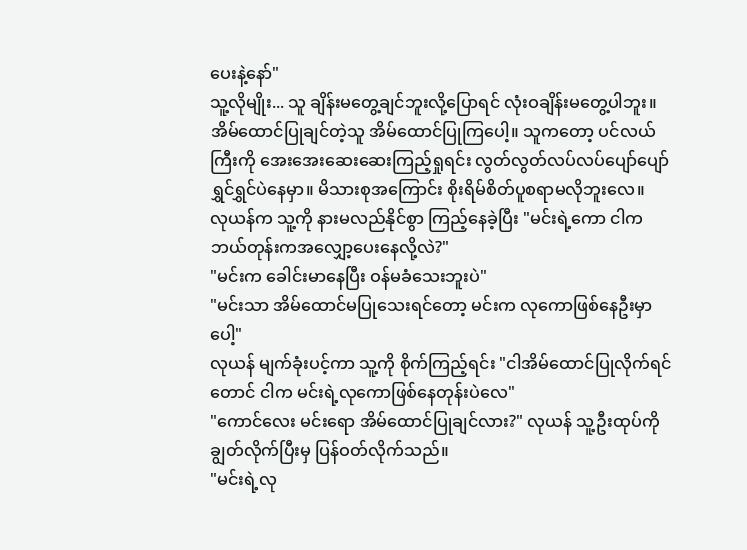ပေးနဲ့နော်"
သူ့လိုမျိုး... သူ ချိန်းမတွေ့ချင်ဘူးလို့ပြောရင် လုံးဝချိန်းမတွေ့ပါဘူး။ အိမ်ထောင်ပြုချင်တဲ့သူ အိမ်ထောင်ပြုကြပေါ့။ သူကတော့ ပင်လယ်ကြီးကို အေးအေးဆေးဆေးကြည့်ရှုရင်း လွတ်လွတ်လပ်လပ်ပျော်ပျော်ရွှင်ရွှင်ပဲနေမှာ။ မိသားစုအကြောင်း စိုးရိမ်စိတ်ပူစရာမလိုဘူးလေ။
လုယန်က သူ့ကို နားမလည်နိုင်စွာ ကြည့်နေခဲ့ပြီး "မင်းရဲ့ကော ငါက ဘယ်တုန်းကအလျှော့ပေးနေလို့လဲ?"
"မင်းက ခေါင်းမာနေပြီး ဝန်မခံသေးဘူးပဲ"
"မင်းသာ အိမ်ထောင်မပြုသေးရင်တော့ မင်းက လုကောဖြစ်နေဦးမှာပေါ့"
လုယန် မျက်ခုံးပင့်ကာ သူ့ကို စိုက်ကြည့်ရင်း "ငါအိမ်ထောင်ပြုလိုက်ရင်တောင် ငါက မင်းရဲ့လုကောဖြစ်နေတုန်းပဲလေ"
"ကောင်လေး မင်းရော အိမ်ထောင်ပြုချင်လား?" လုယန် သူ့ဦးထုပ်ကို ချွတ်လိုက်ပြီးမှ ပြန်ဝတ်လိုက်သည်။
"မင်းရဲ့လု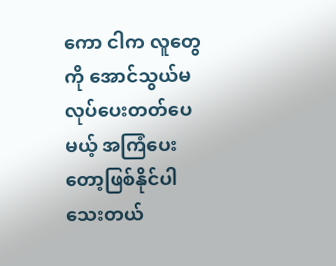ကော ငါက လူတွေကို အောင်သွယ်မလုပ်ပေးတတ်ပေမယ့် အကြံပေးတော့ဖြစ်နိုင်ပါသေးတယ်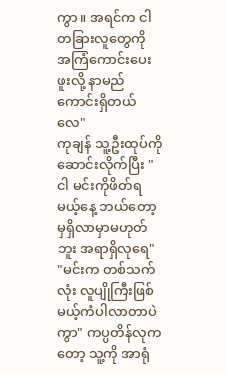ကွာ။ အရင်က ငါ တခြားလူတွေကို အကြံကောင်းပေးဖူးလို့ နာမည်ကောင်းရှိတယ်လေ"
ကုချန် သူ့ဦးထုပ်ကို ဆောင်းလိုက်ပြီး "ငါ မင်းကိုဖိတ်ရမယ့်နေ့ ဘယ်တော့မှရှိလာမှာမဟုတ်ဘူး အရာရှိလုရေ"
"မင်းက တစ်သက်လုံး လူပျိုကြီးဖြစ်မယ့်ကံပါလာတာပဲကွာ" ကပ္ပတိန်လုကတော့ သူ့ကို အာရုံ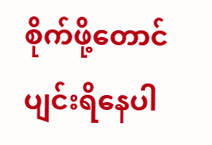စိုက်ဖို့တောင် ပျင်းရိနေပါ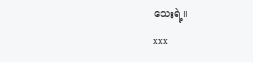သေးရဲ့။
xxx